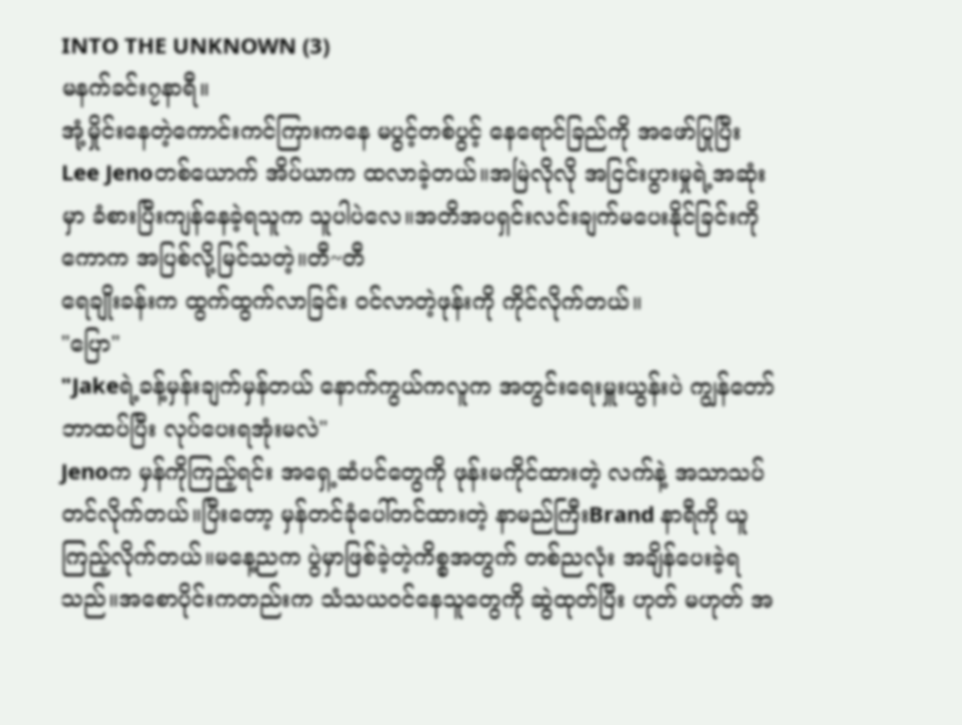INTO THE UNKNOWN (3)
မနက်ခင်း၇နာရီ။
အုံ့မှိုင်းနေတဲ့ကောင်းကင်ကြားကနေ မပွင့်တစ်ပွင့် နေရောင်ခြည်ကို အဖော်ပြုပြီး Lee Jenoတစ်ယောက် အိပ်ယာက ထလာခဲ့တယ်။အမြဲလိုလို အငြင်းပွားမှုရဲ့အဆုံးမှာ ခံစားပြီးကျန်နေခဲ့ရသူက သူပါပဲလေ။အတိအပရှင်းလင်းချက်မပေးနိုင်ခြင်းကို ကောက အပြစ်လို့မြင်သတဲ့။တီ~တီ
ရေချိုးခန်းက ထွက်ထွက်လာခြင်း ဝင်လာတဲ့ဖုန်းကို ကိုင်လိုက်တယ်။
"ပြော"
"Jakeရဲ့ခန့်မှန်းချက်မှန်တယ် နောက်ကွယ်ကလူက အတွင်းရေးမှူးယွန်းပဲ ကျွန်တော် ဘာထပ်ပြီး လုပ်ပေးရအုံးမလဲ"
Jenoက မှန်ကိုကြည့်ရင်း အရှေ့ဆံပင်တွေကို ဖုန်းမကိုင်ထားတဲ့ လက်နဲ့ အသာသပ်တင်လိုက်တယ်။ပြီးတော့ မှန်တင်ခုံပေါ်တင်ထားတဲ့ နာမည်ကြီးBrand နာရီကို ယူကြည့်လိုက်တယ်။မနေ့ညက ပွဲမှာဖြစ်ခဲ့တဲ့ကိစ္စအတွက် တစ်ညလုံး အချိန်ပေးခဲ့ရသည်။အစောပိုင်းကတည်းက သံသယဝင်နေသူတွေကို ဆွဲထုတ်ပြီး ဟုတ် မဟုတ် အ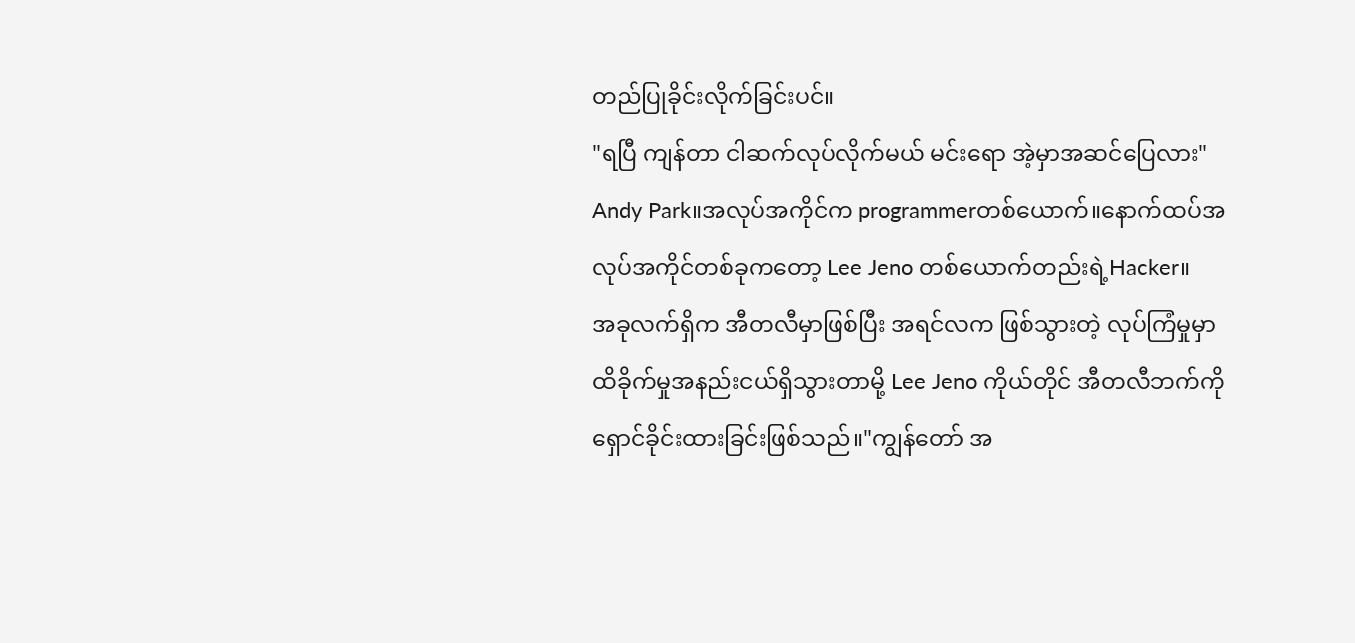တည်ပြုခိုင်းလိုက်ခြင်းပင်။
"ရပြီ ကျန်တာ ငါဆက်လုပ်လိုက်မယ် မင်းရော အဲ့မှာအဆင်ပြေလား"
Andy Park။အလုပ်အကိုင်က programmerတစ်ယောက်။နောက်ထပ်အလုပ်အကိုင်တစ်ခုကတော့ Lee Jeno တစ်ယောက်တည်းရဲ့Hacker။
အခုလက်ရှိက အီတလီမှာဖြစ်ပြီး အရင်လက ဖြစ်သွားတဲ့ လုပ်ကြံမှုမှာ ထိခိုက်မှုအနည်းငယ်ရှိသွားတာမို့ Lee Jeno ကိုယ်တိုင် အီတလီဘက်ကို ရှောင်ခိုင်းထားခြင်းဖြစ်သည်။"ကျွန်တော် အ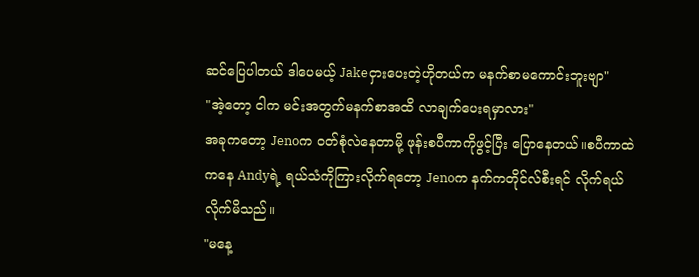ဆင်ပြေပါတယ် ဒါပေမယ့် Jakeငှားပေးတဲ့ဟိုတယ်က မနက်စာမကောင်းဘူးဗျာ"
"အဲ့တော့ ငါက မင်းအတွက်မနက်စာအထိ လာချက်ပေးရမှာလား"
အခုကတော့ Jenoက ဝတ်စုံလဲနေတာမို့ ဖုန်းစပီကာကိုဖွင့်ပြီး ပြောနေတယ်။စပီကာထဲကနေ Andyရဲ့ ရယ်သံကိုကြားလိုက်ရတော့ Jenoက နက်ကတိုင်လ်စီးရင် လိုက်ရယ်လိုက်မိသည်။
"မနေ့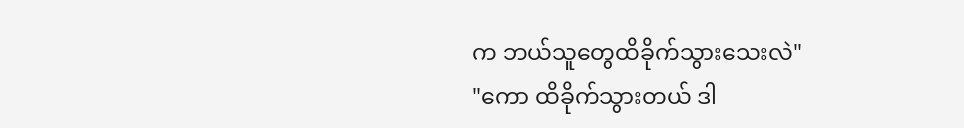က ဘယ်သူတွေထိခိုက်သွားသေးလဲ"
"ကော ထိခိုက်သွားတယ် ဒါ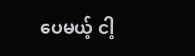ပေမယ့် ငါ့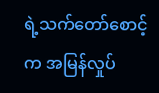ရဲ့သက်တော်စောင့်က အမြန်လှုပ်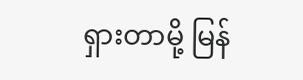ရှားတာမို့ မြန်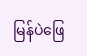မြန်ပဲဖြေ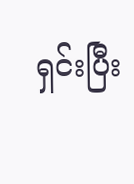ရှင်းပြီး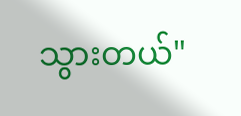သွားတယ်"